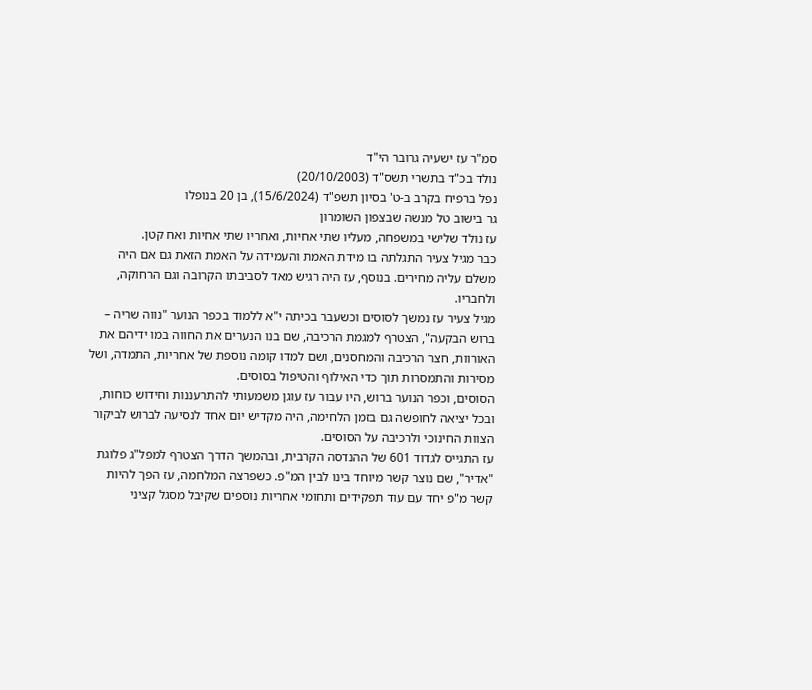סמ"ר עז ישעיה גרובר הי"ד
נולד בכ"ד בתשרי תשס"ד (20/10/2003)
נפל ברפיח בקרב ב-ט' בסיון תשפ"ד (15/6/2024), בן 20 בנופלו
גר בישוב טל מנשה שבצפון השומרון
עז נולד שלישי במשפחה, מעליו שתי אחיות, ואחריו שתי אחיות ואח קטן.
כבר מגיל צעיר התגלתה בו מידת האמת והעמידה על האמת הזאת גם אם היה משלם עליה מחירים. בנוסף, עז היה רגיש מאד לסביבתו הקרובה וגם הרחוקה, ולחבריו.
מגיל צעיר עז נמשך לסוסים וכשעבר בכיתה י"א ללמוד בכפר הנוער "נווה שריה – ברוש הבקעה", הצטרף למגמת הרכיבה, שם בנו הנערים את החווה במו ידיהם את האורוות, חצר הרכיבה והמחסנים, ושם למדו קומה נוספת של אחריות, התמדה, ושל מסירות והתמסרות תוך כדי האילוף והטיפול בסוסים.
הסוסים, וכפר הנוער ברוש, היו עבור עז עוגן משמעותי להתרעננות וחידוש כוחות, ובכל יציאה לחופשה גם בזמן הלחימה, היה מקדיש יום אחד לנסיעה לברוש לביקור הצוות החינוכי ולרכיבה על הסוסים.
עז התגייס לגדוד 601 של ההנדסה הקרבית, ובהמשך הדרך הצטרף למפל"ג פלוגת "אדיר", שם נוצר קשר מיוחד בינו לבין המ"פ. כשפרצה המלחמה, עז הפך להיות קשר מ"פ יחד עם עוד תפקידים ותחומי אחריות נוספים שקיבל מסגל קציני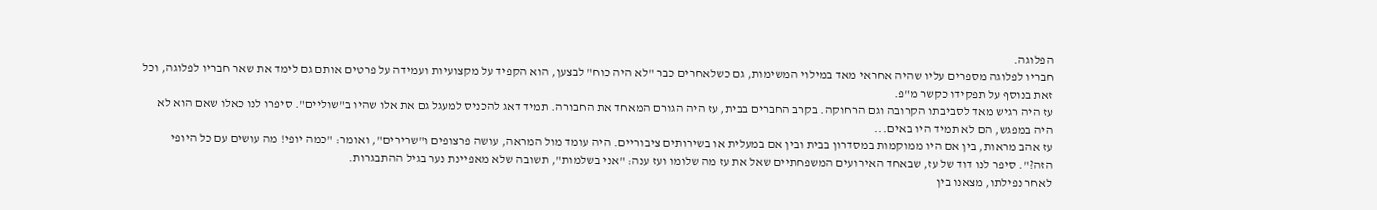הפלוגה.
חבריו לפלוגה מספרים עליו שהיה אחראי מאד במילוי המשימות, גם כשלאחרים כבר "לא היה כוח" לבצען, הוא הקפיד על מקצועיות ועמידה על פרטים אותם גם לימד את שאר חבריו לפלוגה, וכל זאת בנוסף על תפקידו כקשר מ"פ.
עז היה רגיש מאד לסביבתו הקרובה וגם הרחוקה. בקרב החברים בבית, עז היה הגורם המאחד את החבורה. תמיד דאג להכניס למעגל גם את אלו שהיו ב"שוליים". סיפרו לנו כאלו שאם הוא לא היה במפגש, הם לא תמיד היו באים...
עז אהב מראות, בין אם היו ממוקמות במסדרון בבית ובין אם במעלית או בשירותים ציבוריים. היה עומד מול המראה, עושה פרצופים ו"שרירים", ואומר: "כמה יופי! מה עושים עם כל היופי הזה?". סיפר לנו דוד של עז, שבאחד האירועים המשפחתיים שאל את עז מה שלומו ועז ענה: "אני בשלמות", תשובה שלא מאפיינת נער בגיל ההתבגרות.
לאחר נפילתו, מצאנו בין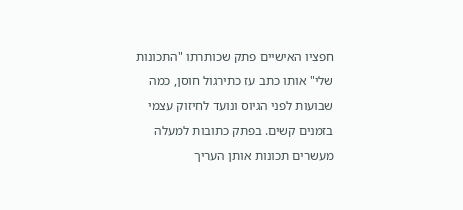חפציו האישיים פתק שכותרתו "התכונות שלי" אותו כתב עז כתירגול חוסן, כמה שבועות לפני הגיוס ונועד לחיזוק עצמי בזמנים קשים. בפתק כתובות למעלה מעשרים תכונות אותן העריך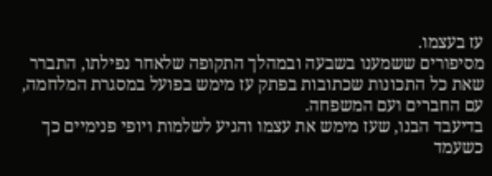עז בעצמו.
מסיפורים ששמענו בשבעה ובמהלך התקופה שלאחר נפילתו, התברר שאת כל התכונות שכתובות בפתק עז מימש בפועל במסגרת המלחמה, עם החברים ועם המשפחה.
בדיעבד הבנו, שעז מימש את עצמו והגיע לשלמות ויופי פנימיים כך כשעמד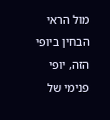מול הראי הבחין ביופי הזה, יופי פנימי של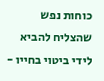כוחות נפש שהצליח להביא לידי ביטוי בחייו -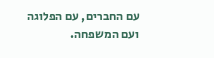עם החברים, עם הפלוגה ועם המשפחה.